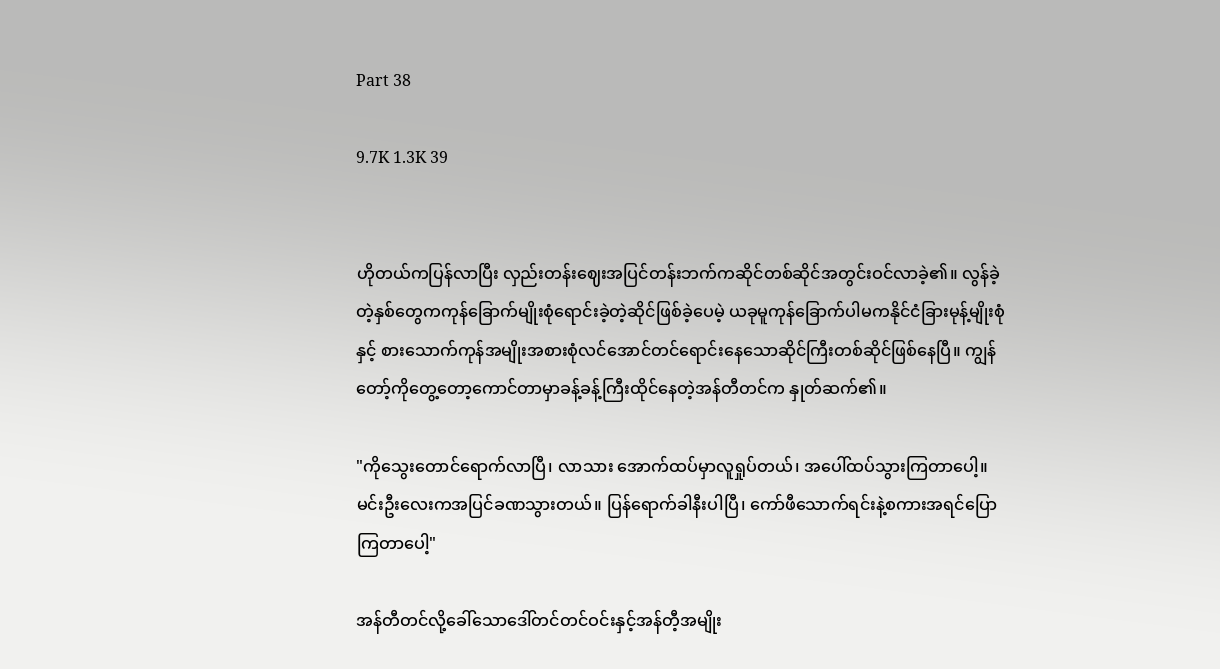Part 38

9.7K 1.3K 39


ဟိုတယ်ကပြန်လာပြီး လှည်းတန်းဈေးအပြင်တန်းဘက်ကဆိုင်တစ်ဆိုင်အတွင်းဝင်လာခဲ့၏။ လွန်ခဲ့တဲ့နှစ်တွေကကုန်ခြောက်မျိုးစုံရောင်းခဲ့တဲ့ဆိုင်ဖြစ်ခဲ့ပေမဲ့ ယခုမူကုန်ခြောက်ပါမကနိုင်ငံခြားမုန့်မျိုးစုံနှင့် စားသောက်ကုန်အမျိုးအစားစုံလင်အောင်တင်ရောင်းနေသောဆိုင်ကြီးတစ်ဆိုင်ဖြစ်နေပြီ။ ကျွန်တော့်ကိုတွေ့တော့ကောင်တာမှာခန့်ခန့်ကြီးထိုင်နေတဲ့အန်တီတင်က နှုတ်ဆက်၏။

"ကိုသွေးတောင်ရောက်လာပြီ၊ လာသား အောက်ထပ်မှာလူရှုပ်တယ်၊ အပေါ်ထပ်သွားကြတာပေါ့။ မင်းဦးလေးကအပြင်ခဏသွားတယ်။ ပြန်ရောက်ခါနီးပါပြီ၊ ကော်ဖီသောက်ရင်းနဲ့စကားအရင်ပြောကြတာပေါ့"

အန်တီတင်လို့ခေါ်သောဒေါ်တင်တင်ဝင်းနှင့်အန်တီ့အမျိုး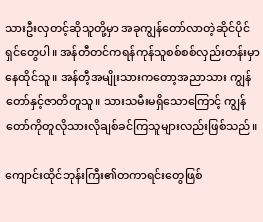သားဦးလှတင့်ဆိုသူတို့မှာ အခုကျွန်တော်လာတဲ့ဆိုင်ပိုင်ရှင်တွေပါ။ အန်တီတင်ကရန်ကုန်သူစစ်စစ်လှည်းတန်းမှာနေထိုင်သူ။ အန်တီ့အမျိုးသားကတော့အညာသား ကျွန်တော်နှင့်ဇာတိတူသူ။ သားသမီးမရှိသောကြောင့် ကျွန်တော်ကိုတူလိုသားလိုချစ်ခင်ကြသူများလည်းဖြစ်သည်။

ကျောင်းထိုင်ဘုန်းကြီး၏တကာရင်းတွေဖြစ်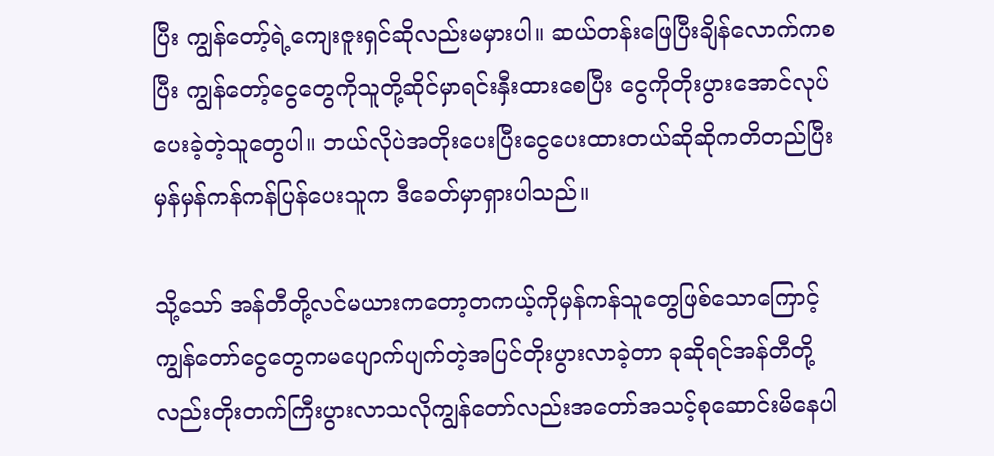ပြီး ကျွန်တော့်ရဲ့ကျေးဇူးရှင်ဆိုလည်းမမှားပါ။ ဆယ်တန်းဖြေပြီးချိန်လောက်ကစပြီး ကျွန်တော့်ငွေတွေကိုသူတို့ဆိုင်မှာရင်းနှီးထားစေပြီး ငွေကိုတိုးပွားအောင်လုပ်ပေးခဲ့တဲ့သူတွေပါ။ ဘယ်လိုပဲအတိုးပေးပြီးငွေပေးထားတယ်ဆိုဆိုကတိတည်ပြီးမှန်မှန်ကန်ကန်ပြန်ပေးသူက ဒီခေတ်မှာရှားပါသည်။

သို့သော် အန်တီတို့လင်မယားကတော့တကယ့်ကိုမှန်ကန်သူတွေဖြစ်သောကြောင့်ကျွန်တော်ငွေတွေကမပျောက်ပျက်တဲ့အပြင်တိုးပွားလာခဲ့တာ ခုဆိုရင်အန်တီတို့လည်းတိုးတက်ကြီးပွားလာသလိုကျွန်တော်လည်းအတော်အသင့်စုဆောင်းမိနေပါ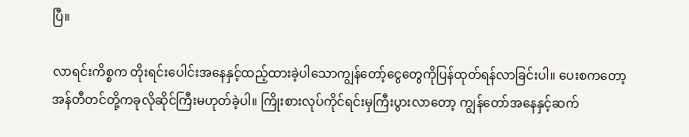ပြီ။

လာရင်းကိစ္စက တိုးရင်းပေါင်းအနေနှင့်ထည့်ထားခဲ့ပါသောကျွန်တော့်ငွေတွေကိုပြန်ထုတ်ရန်လာခြင်းပါ။ ပေးစကတော့အန်တီတင်တို့ကခုလိုဆိုင်ကြီးမဟုတ်ခဲ့ပါ။ ကြိုးစားလုပ်ကိုင်ရင်းမှကြီးပွားလာတော့ ကျွန်တော်အနေနှင့်ဆက်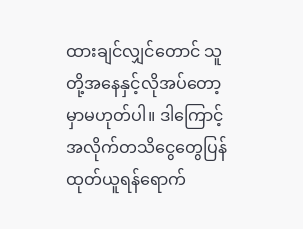ထားချင်လျှင်တောင် သူတို့အနေနှင့်လိုအပ်တော့မှာမဟုတ်ပါ။ ဒါကြောင့်အလိုက်တသိငွေတွေပြန်ထုတ်ယူရန်ရောက်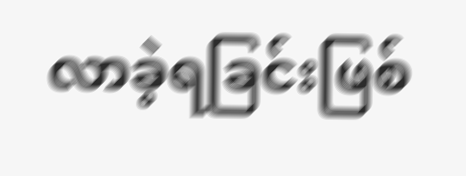လာခဲ့ရခြင်းဖြစ်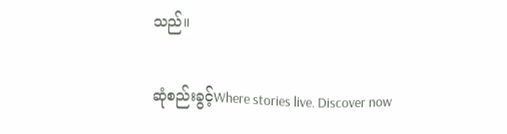သည်။

ဆုံစည်းခွင့်Where stories live. Discover now